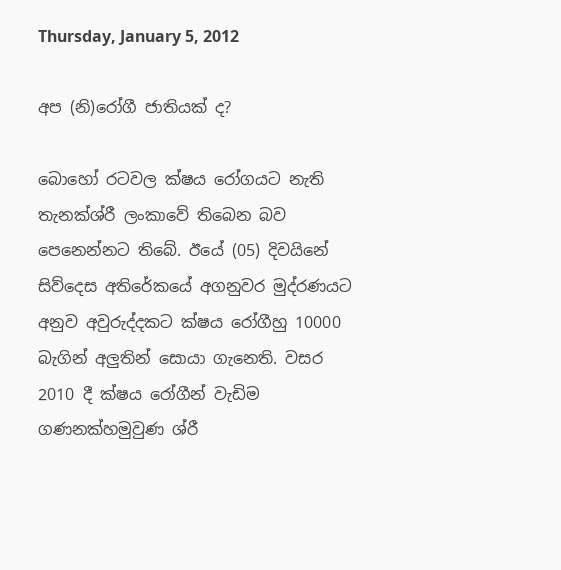Thursday, January 5, 2012

අප (නි)රෝගී ජාතියක්‌ ද?

බොහෝ රටවල ක්ෂය රෝගයට නැති තැනක්ශ්රී ලංකාවේ තිබෙන බව පෙනෙන්නට තිබේ. ඊයේ (05) දිවයිනේ සිව්දෙස අතිරේකයේ අගනුවර මුද්රණයට අනුව අවුරුද්දකට ක්ෂය රෝගීහු 10000 බැගින් අලුතින් සොයා ගැනෙති. වසර 2010 දී ක්ෂය රෝගීන් වැඩිම ගණනක්හමුවුණ ශ්රී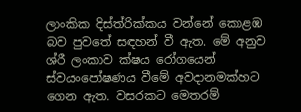ලාංකික දිස්ත්රික්කය වන්නේ කොළඹ බව පුවතේ සඳහන් වී ඇත. මේ අනුව ශ්රී ලංකාව ක්ෂය රෝගයෙන් ස්වයංපෝෂණය වීමේ අවදානමක්හට ගෙන ඇත. වසරකට මෙතරම්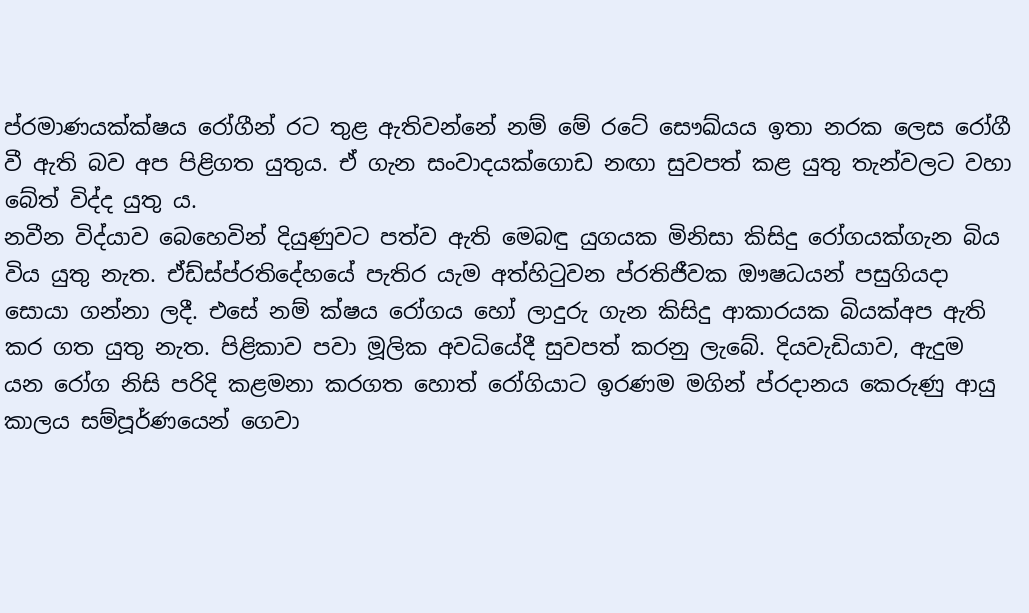ප්රමාණයක්ක්ෂය රෝගීන් රට තුළ ඇතිවන්නේ නම් මේ රටේ සෞඛ්යය ඉතා නරක ලෙස රෝගී වී ඇති බව අප පිළිගත යුතුය. ඒ ගැන සංවාදයක්ගොඩ නඟා සුවපත් කළ යුතු තැන්වලට වහා බේත් විද්ද යුතු ය.
නවීන විද්යාව බෙහෙවින් දියුණුවට පත්ව ඇති මෙබඳු යුගයක මිනිසා කිසිදු රෝගයක්ගැන බිය විය යුතු නැත. ඒඩ්ස්ප්රතිදේහයේ පැතිර යැම අත්හිටුවන ප්රතිජීවක ඖෂධයන් පසුගියදා සොයා ගන්නා ලදී. එසේ නම් ක්ෂය රෝගය හෝ ලාදුරු ගැන කිසිදු ආකාරයක බියක්අප ඇති කර ගත යුතු නැත. පිළිකාව පවා මූලික අවධියේදී සුවපත් කරනු ලැබේ. දියවැඩියාව, ඇදුම යන රෝග නිසි පරිදි කළමනා කරගත හොත් රෝගියාට ඉරණම මගින් ප්රදානය කෙරුණු ආයු කාලය සම්පූර්ණයෙන් ගෙවා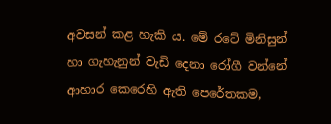අවසන් කළ හැකි ය. මේ රටේ මිනිසුන් හා ගැහැනුන් වැඩි දෙනා රෝගී වන්නේ ආහාර කෙරෙහි ඇති පෙරේතකම,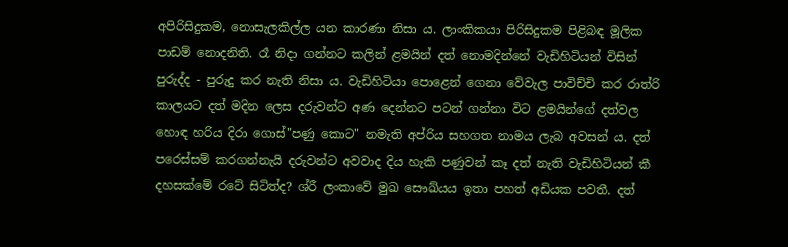අපිරිසිදුකම, නොසැලකිල්ල යන කාරණා නිසා ය. ලාංකිකයා පිරිසිදුකම පිළිබඳ මූලික පාඩම් නොදනිති. රෑ නිදා ගන්නට කලින් ළමයින් දත් නොමදින්නේ වැඩිහිටියන් විසින් පුරුද්ද - පුරුදු කර නැති නිසා ය. වැඩිහිටියා පොළෙන් ගෙනා වේවැල පාවිච්චි කර රාත්රි කාලයට දත් මදින ලෙස දරුවන්ට අණ දෙන්නට පටන් ගන්නා විට ළමයින්ගේ දත්වල හොඳ හරිය දිරා ගොස්"පණු කොට" නමැති අප්රිය සහගත නාමය ලැබ අවසන් ය. දත් පරෙස්සම් කරගන්නැයි දරුවන්ට අවවාද දිය හැකි පණුවන් කෑ දත් නැති වැඩිහිටියන් කී දහසක්මේ රටේ සිටිත්ද? ශ්රී ලංකාවේ මුඛ සෞඛ්යය ඉතා පහත් අඩියක පවතී. දත්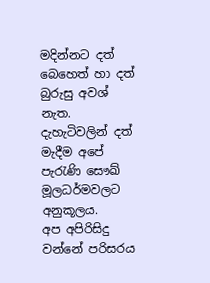මදින්නට දත් බෙහෙත් හා දත් බුරුසු අවශ් නැත. දැහැටිවලින් දත් මැදීම අපේ පැරැණි සෞඛ් මූලධර්මවලට අනුකූලය.
අප අපිරිසිදු වන්නේ පරිසරය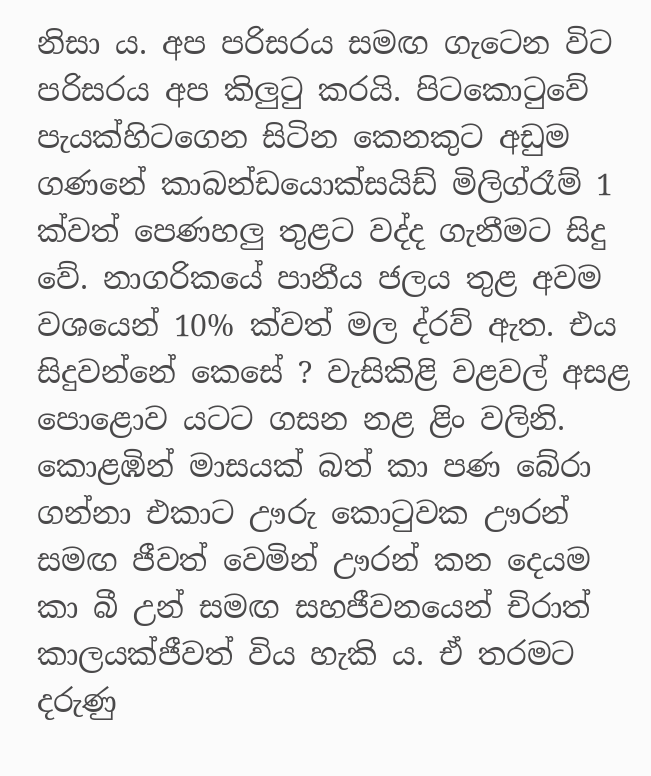නිසා ය. අප පරිසරය සමඟ ගැටෙන විට පරිසරය අප කිලුටු කරයි. පිටකොටුවේ පැයක්හිටගෙන සිටින කෙනකුට අඩුම ගණනේ කාබන්ඩයොක්සයිඩ් මිලිග්රෑම් 1 ක්වත් පෙණහලු තුළට වද්ද ගැනීමට සිදු වේ. නාගරිකයේ පානීය ජලය තුළ අවම වශයෙන් 10% ක්වත් මල ද්රව් ඇත. එය සිදුවන්නේ කෙසේ ? වැසිකිළි වළවල් අසළ පොළොව යටට ගසන නළ ළිං වලිනි. කොළඹින් මාසයක් බත් කා පණ බේරා ගන්නා එකාට ඌරු කොටුවක ඌරන් සමඟ ජීවත් වෙමින් ඌරන් කන දෙයම කා බී උන් සමඟ සහජීවනයෙන් චිරාත් කාලයක්ජීවත් විය හැකි ය. ඒ තරමට දරුණු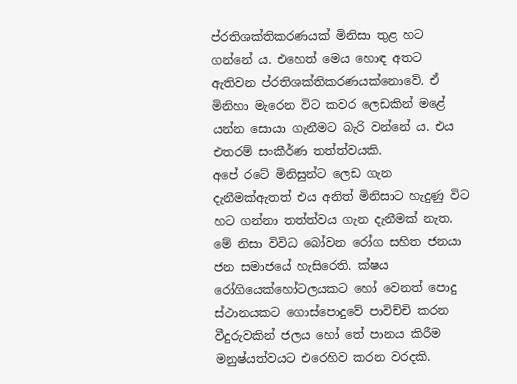ප්රතිශක්තිකරණයක් මිනිසා තුළ හට ගන්නේ ය. එහෙත් මෙය හොඳ අතට ඇතිවන ප්රතිශක්තිකරණයක්නොවේ. ඒ මිනිහා මැරෙන විට කවර ලෙඩකින් මළේ යන්න සොයා ගැනීමට බැරි වන්නේ ය. එය එතරම් සංකීර්ණ තත්ත්වයකි.
අපේ රටේ මිනිසුන්ට ලෙඩ ගැන දැනීමක්ඇතත් එය අනිත් මිනිසාට හැදුණු විට හට ගන්නා තත්ත්වය ගැන දැනීමක් නැත. මේ නිසා විවිධ බෝවන රෝග සහිත ජනයා ජන සමාජයේ හැසිරෙති. ක්ෂය රෝගියෙක්හෝටලයකට හෝ වෙනත් පොදු ස්ථානයකට ගොස්පොදුවේ පාවිච්චි කරන වීදුරුවකින් ජලය හෝ තේ පානය කිරීම මනුෂ්යත්වයට එරෙහිව කරන වරදකි.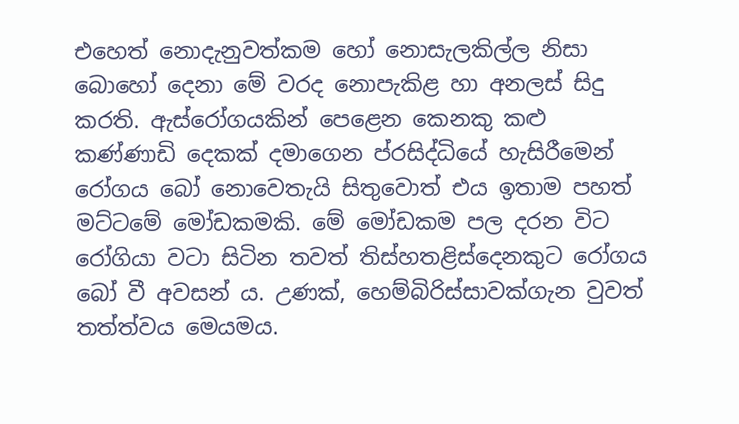එහෙත් නොදැනුවත්කම හෝ නොසැලකිල්ල නිසා බොහෝ දෙනා මේ වරද නොපැකිළ හා අනලස් සිදු කරති. ඇස්රෝගයකින් පෙළෙන කෙනකු කළු කණ්ණාඩි දෙකක් දමාගෙන ප්රසිද්ධියේ හැසිරීමෙන් රෝගය බෝ නොවෙතැයි සිතුවොත් එය ඉතාම පහත් මට්ටමේ මෝඩකමකි. මේ මෝඩකම පල දරන විට රෝගියා වටා සිටින තවත් තිස්හතළිස්දෙනකුට රෝගය බෝ වී අවසන් ය. උණක්‌, හෙම්බිරිස්සාවක්ගැන වුවත් තත්ත්වය මෙයමය.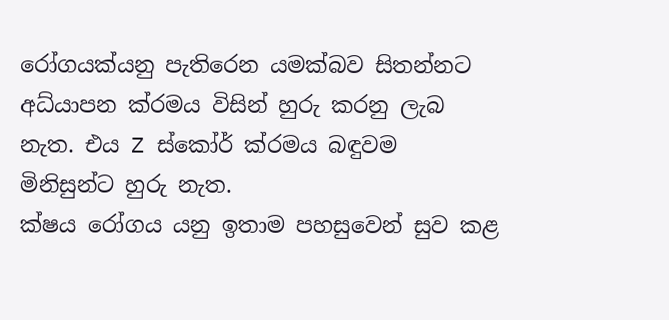රෝගයක්යනු පැතිරෙන යමක්බව සිතන්නට අධ්යාපන ක්රමය විසින් හුරු කරනු ලැබ නැත. එය Z ස්කෝර් ක්රමය බඳුවම මිනිසුන්ට හුරු නැත.
ක්ෂය රෝගය යනු ඉතාම පහසුවෙන් සුව කළ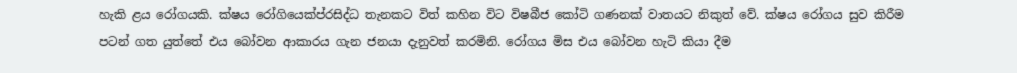හැකි ළය රෝගයකි. ක්ෂය රෝගියෙක්ප්රසිද්ධ තැනකට විත් කහින විට විෂබීජ කෝටි ගණනක් වාතයට නිකුත් වේ. ක්ෂය රෝගය සුව කිරීම පටන් ගත යුත්තේ එය බෝවන ආකාරය ගැන ජනයා දැනුවත් කරමිනි. රෝගය මිස එය බෝවන හැටි කියා දීම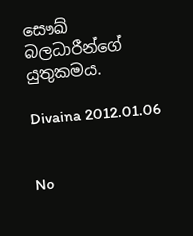සෞඛ් බලධාරීන්ගේ යුතුකමය.

Divaina 2012.01.06


No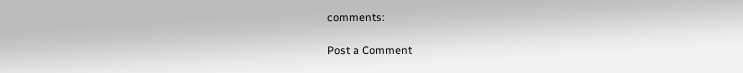comments:

Post a Comment